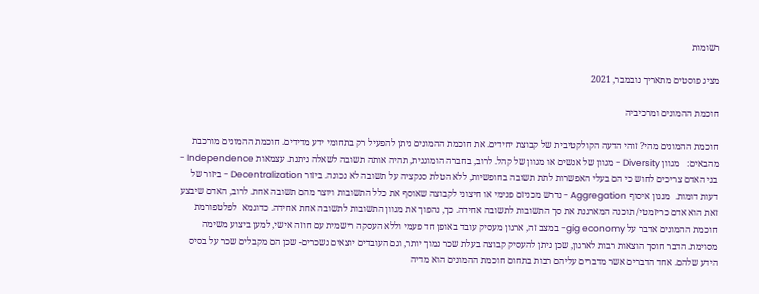רשומות

מציג פוסטים מתאריך נובמבר, 2021

חוכמת ההמונים ומרכיביה

חוכמת ההמונים מהי? זוהי הדעה הקולקטיבית של קבוצת יחידים. את חוכמת ההמונים ניתן להפעיל רק בתחומי ידע מדידים. חוכמת ההמונים מורכבת מהבאים:   מגוון Diversity - מגוון של אנשים או מגוון של קהל. לרוב, בחברה הומוגנית, תהיה אותה תשובה לשאלה ניתנת. עצמאות Independence - בני האדם צריכים לחוש כי הם בעלי האפשרות לתת תשובה בחופשיות, ללא הטלת סנקציה על תשובה לא נכונה. ביזור Decentralization - ביזור של דעות דומות.  מנגון איסוף Aggregation - נדרש מכניזם פנימי או חיצוני לקבוצה שאוסף את כלל התשובות ויוצר מהם תשובה אחת. לרוב, האדם שיבצע זאת הוא אדם כריזמטי/ תוכנה המארגנת את סך התשובות לתשובה אחידה. כך, נהפוך את מגוון התשובות לתשובה אחת אחידה. כדוגמא  לפלטפורמת חוכמת ההמונים אדבר על gig economy- במצב זה, ארגון מעסיק עובד באופן חד פעמי וללא העסקה רישמית עם חוזה אישי, למען ביצוע משימה מסוימת. הדבר חוסך הוצאות רבות לארגון, שכן ניתן להעסיק קבוצה בעלת שכר נמוך יותר, וגם העובדים יוצאים נשכרים- שכן הם מקבלים שכר על בסיס הידע שלהם. אחד הדברים אשר מדברים עליהם רבות בתחום חוכמת ההמונים הוא מדיה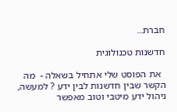חברת...

חדשנות טכנולוגית

  את הפוסט שלי אתחיל בשאלה -  מה הקשר שבין חדשנות לבין ידע ? למעשה, ניהול ידע מיטבי וטוב מאפשר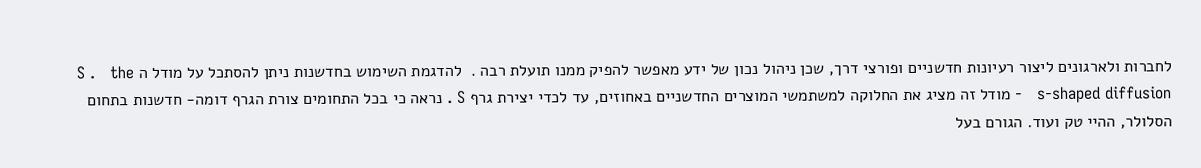לחברות ולארגונים ליצור רעיונות חדשניים ופורצי דרך, שכן ניהול נכון של ידע מאפשר להפיק ממנו תועלת רבה .  להדגמת השימוש בחדשנות ניתן להסתכל על מודל ה S .   the s-shaped diffusion   - מודל זה מציג את החלוקה למשתמשי המוצרים החדשניים באחוזים, עד לכדי יצירת גרף S . נראה כי בכל התחומים צורת הגרף דומה- חדשנות בתחום הסלולר, ההיי טק ועוד. הגורם בעל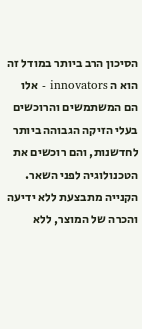הסיכון הרב ביותר במודל זה הוא ה innovators - אלו הם המשתמשים והרוכשים בעלי הזיקה הגבוהה ביותר לחדשנות, והם רוכשים את הטכנולוגיה לפני השאר. הקנייה מתבצעת ללא ידיעה והכרה של המוצר, ללא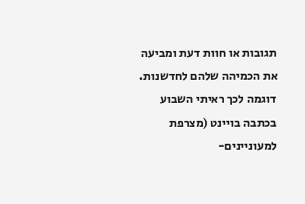תגובות או חוות דעת ומביעה את הכמיהה שלהם לחדשנות. דוגמה לכך ראיתי השבוע בכתבה בויינט (מצרפת למעוניינים-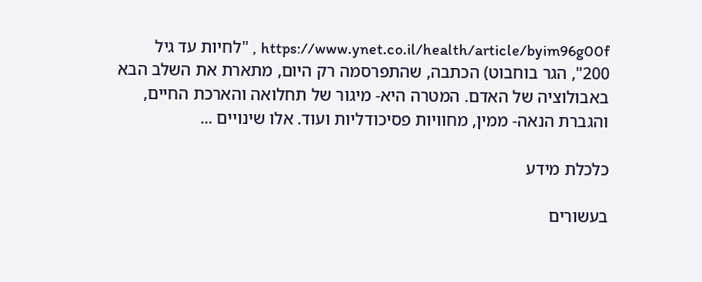https://www.ynet.co.il/health/article/byim96g00f , "לחיות עד גיל 200", הגר בוחבוט) הכתבה, שהתפרסמה רק היום, מתארת את השלב הבא באבולוציה של האדם. המטרה היא- מיגור של תחלואה והארכת החיים, והגברת הנאה- ממין, מחוויות פסיכודליות ועוד. אלו שינויים ...

כלכלת מידע

בעשורים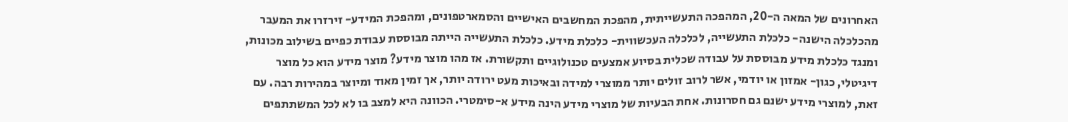האחרונים של המאה ה-20, המהפכה התעשייתית, מהפכת המחשבים האישיים והסמארטפונים, ומהפכת המידע- זירזרו את המעבר מהכלכלה הישנה- כלכלת התעשייה, לכלכלה העכשווית- כלכלת מידע. כלכלת התעשייה הייתה מבוססת עבודת כפיים בשילוב מכונות, ומנגד כלכלת מידע מבוססת על עבודה שכלית בסיוע אמצעים טכנולוגיים ותקשורת. אז מהו מוצר מידע? מוצר מידע הוא כל מוצר דיגיטלי, כגון- אמזון או יודמי, אשר לרוב זולים יותר ממוצרי למידה ובאיכות מעט ירודה יותר, אך זמין מאוד ומיוצר במהירות רבה. עם זאת, למוצרי מידע ישנם גם חסרונות. אחת הבעיות של מוצרי מידע הינה מידע א-סימטרי. הכוונה היא למצב בו לא לכל המשתתפים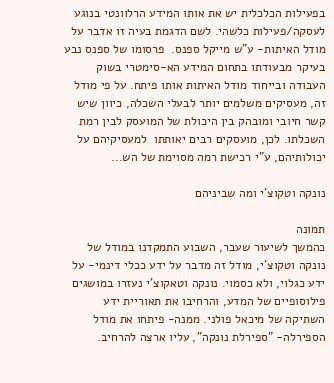בפעילות הכלכלית יש את אותו המידע הרלוונטי בנוגע לעסקה/פעילות כלשהי. לשם הדגמת בעיה זו אדבר על מודל האיתות- ע"ש מייקל ספנס.  פרסומו של ספנס נבע בעיקר מבעודתו בתחום המידע הא-סימטרי בשוק העבודה ובייחוד מודל האיתות אותו פיתח. על פי מודל זה, מעסיקים משלמים יותר לבעלי השכלה, כיוון שיש קשר חיובי ומובהק בין היכולת של המועסק לבין רמת השכלתו. לכן, מועסקים רבים יאותתו  למעסיקיהם על יכולותיהם, ע"י רכישת רמה מסוימת של הש...

נונקה וטקוצ'י ומה שביניהם

תמונה
כהמשך לשיעור שעבר, השבוע התמקדנו במודל של נונקה וטקוצ'י, מודל זה מדבר על ידע ככלי דינמי- על ידע כגלוי, ולא כסמוי. נונקה וטאקוצ'י נעזרו במושגים פילוסופיים של המדע, והרחיבו את תאוריית ידע השתיקה של מיכאל פולני. ממנה- פיתחו את מודל הספירלה- "ספירלת נונקה", עליו ארצה להרחיב.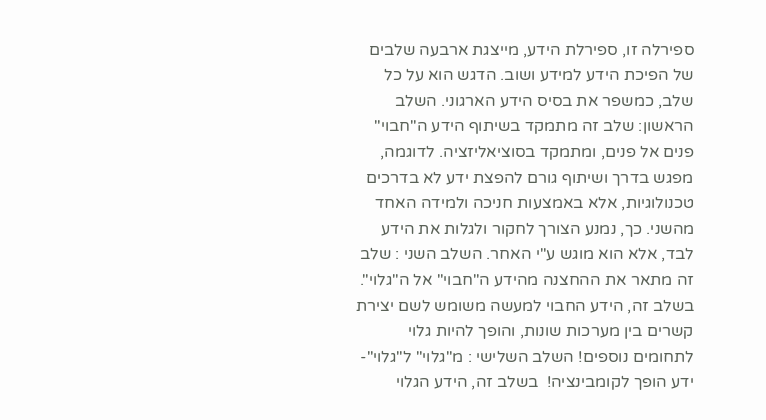ספירלה זו, ספירלת הידע, מייצגת ארבעה שלבים של הפיכת הידע למידע ושוב. הדגש הוא על כל שלב, כמשפר את בסיס הידע הארגוני. השלב הראשון: שלב זה מתמקד בשיתוף הידע ה"חבוי" פנים אל פנים, ומתמקד בסוציאליזציה. לדוגמה, מפגש בדרך ושיתוף גורם להפצת ידע לא בדרכים טכנולוגיות, אלא באמצעות חניכה ולמידה האחד מהשני. כך, נמנע הצורך לחקור ולגלות את הידע לבד, אלא הוא מוגש ע"י האחר. השלב השני : שלב זה מתאר את ההחצנה מהידע ה"חבוי" אל ה"גלוי". בשלב זה, הידע החבוי למעשה משומש לשם יצירת קשרים בין מערכות שונות, והופך להיות גלוי לתחומים נוספים! השלב השלישי : מ"גלוי" ל"גלוי"- ידע הופך לקומבינציה!  בשלב זה, הידע הגלוי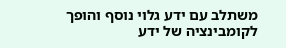משתלב עם ידע גלוי נוסף והופך לקומבינציה של ידע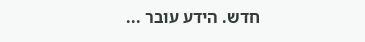חדש. הידע עובר ...